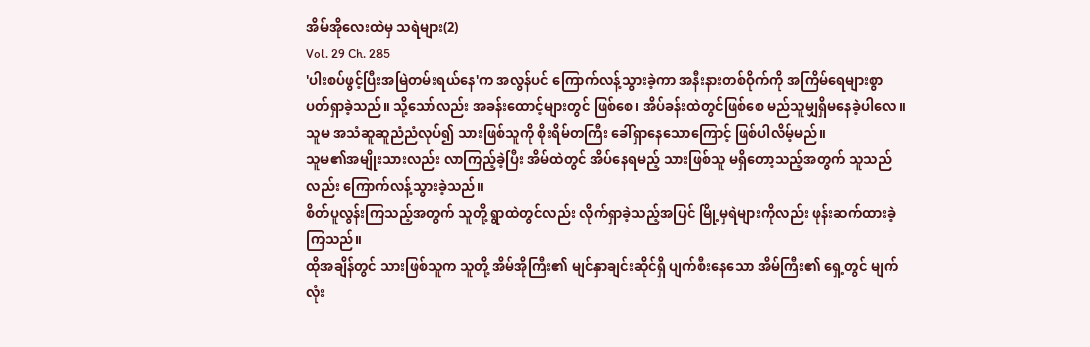အိမ်အိုလေးထဲမှ သရဲများ(2)
Vol. 29 Ch. 285
'ပါးစပ်ဖွင့်ပြီးအမြဲတမ်းရယ်နေ'က အလွန်ပင် ကြောက်လန့်သွားခဲ့ကာ အနီးနားတစ်ဝိုက်ကို အကြိမ်ရေများစွာ ပတ်ရှာခဲ့သည်။ သို့သော်လည်း အခန်းထောင့်များတွင် ဖြစ်စေ၊ အိပ်ခန်းထဲတွင်ဖြစ်စေ မည်သူမျှရှိမနေခဲ့ပါလေ။
သူမ အသံဆူဆူညံညံလုပ်၍ သားဖြစ်သူကို စိုးရိမ်တကြီး ခေါ်ရှာနေသောကြောင့် ဖြစ်ပါလိမ့်မည်။
သူမ၏အမျိုးသားလည်း လာကြည့်ခဲ့ပြီး အိမ်ထဲတွင် အိပ်နေရမည့် သားဖြစ်သူ မရှိတော့သည့်အတွက် သူသည်လည်း ကြောက်လန့်သွားခဲ့သည်။
စိတ်ပူလွန်းကြသည့်အတွက် သူတို့ ရွာထဲတွင်လည်း လိုက်ရှာခဲ့သည့်အပြင် မြို့မှရဲများကိုလည်း ဖုန်းဆက်ထားခဲ့ကြသည်။
ထိုအချိန်တွင် သားဖြစ်သူက သူတို့ အိမ်အိုကြီး၏ မျင်နှာချင်းဆိုင်ရှိ ပျက်စီးနေသော အိမ်ကြီး၏ ရှေ့တွင် မျက်လုံး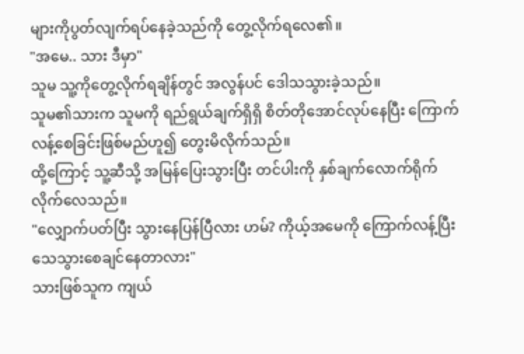များကိုပွတ်လျက်ရပ်နေခဲ့သည်ကို တွေ့လိုက်ရလေ၏။
"အမေ.. သား ဒီမှာ"
သူမ သူ့ကိုတွေ့လိုက်ရချိန်တွင် အလွန်ပင် ဒေါသသွားခဲ့သည်။
သူမ၏သားက သူမကို ရည်ရွယ်ချက်ရှိရှိ စိတ်တိုအောင်လုပ်နေပြီး ကြောက်လန့်စေခြင်းဖြစ်မည်ဟူ၍ တွေးမိလိုက်သည်။
ထို့ကြောင့် သူ့ဆီသို့ အမြန်ပြေးသွားပြီး တင်ပါးကို နှစ်ချက်လောက်ရိုက်လိုက်လေသည်။
"လျှောက်ပတ်ပြီး သွားနေပြန်ပြီလား ဟမ်? ကိုယ့်အမေကို ကြောက်လန့်ပြီး သေသွားစေချင်နေတာလား"
သားဖြစ်သူက ကျယ်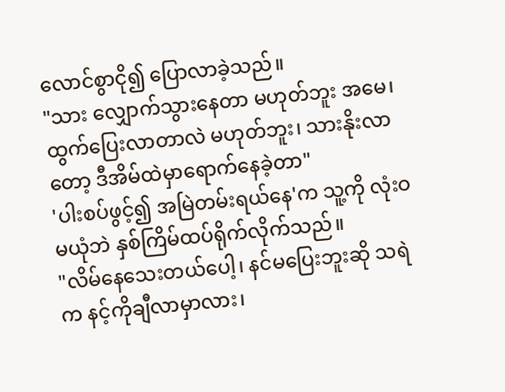လောင်စွာငို၍ ပြောလာခဲ့သည်။
"သား လျှောက်သွားနေတာ မဟုတ်ဘူး အမေ၊ ထွက်ပြေးလာတာလဲ မဟုတ်ဘူး၊ သားနိုးလာတော့ ဒီအိမ်ထဲမှာရောက်နေခဲ့တာ"
'ပါးစပ်ဖွင့်၍ အမြဲတမ်းရယ်နေ'က သူ့ကို လုံးဝမယုံဘဲ နှစ်ကြိမ်ထပ်ရိုက်လိုက်သည်။
"လိမ်နေသေးတယ်ပေါ့၊ နင်မပြေးဘူးဆို သရဲက နင့်ကိုချီလာမှာလား၊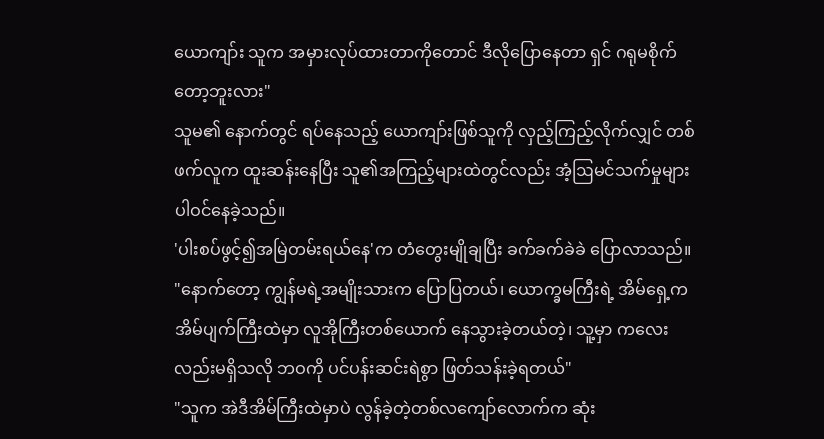ယောကျာ်း သူက အမှားလုပ်ထားတာကိုတောင် ဒီလိုပြောနေတာ ရှင် ဂရုမစိုက်တော့ဘူးလား"
သူမ၏ နောက်တွင် ရပ်နေသည့် ယောကျာ်းဖြစ်သူကို လှည့်ကြည့်လိုက်လျှင် တစ်ဖက်လူက ထူးဆန်းနေပြီး သူ၏အကြည့်များထဲတွင်လည်း အံ့ဩမင်သက်မှုများ ပါဝင်နေခဲ့သည်။
'ပါးစပ်ဖွင့်၍အမြဲတမ်းရယ်နေ'က တံတွေးမျိုချပြီး ခက်ခက်ခဲခဲ ပြောလာသည်။
"နောက်တော့ ကျွန်မရဲ့အမျိုးသားက ပြောပြတယ်၊ ယောက္ခမကြီးရဲ့ အိမ်ရှေ့က အိမ်ပျက်ကြီးထဲမှာ လူအိုကြီးတစ်ယောက် နေသွားခဲ့တယ်တဲ့၊ သူ့မှာ ကလေးလည်းမရှိသလို ဘဝကို ပင်ပန်းဆင်းရဲစွာ ဖြတ်သန်းခဲ့ရတယ်"
"သူက အဲဒီအိမ်ကြီးထဲမှာပဲ လွန်ခဲ့တဲ့တစ်လကျော်လောက်က ဆုံး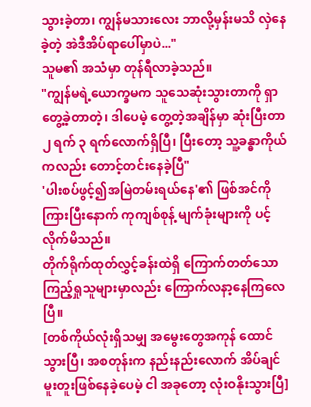သွားခဲ့တာ၊ ကျွန်မသားလေး ဘာလို့မှန်းမသိ လှဲနေခဲ့တဲ့ အဲဒီအိပ်ရာပေါ်မှာပဲ..."
သူမ၏ အသံမှာ တုန်ရီလာခဲ့သည်။
"ကျွန်မရဲ့ယောက္ခမက သူသေဆုံးသွားတာကို ရှာတွေ့ခဲ့တာတဲ့၊ ဒါပေမဲ့ တွေ့တဲ့အချိန်မှာ ဆုံးပြီးတာ ၂ ရက် ၃ ရက်လောက်ရှိပြီ၊ ပြီးတော့ သူ့ခန္ဓာကိုယ်ကလည်း တောင့်တင်းနေခဲ့ပြီ"
'ပါးစပ်ဖွင့်၍အမြဲတမ်းရယ်နေ'၏ ဖြစ်အင်ကိုကြားပြီးနောက် ကုကျစ်စုန့် မျက်ခုံးများကို ပင့်လိုက်မိသည်။
တိုက်ရိုက်ထုတ်လွှင့်ခန်းထဲရှိ ကြောက်တတ်သော ကြည့်ရှုသူများမှာလည်း ကြောက်လနာ့နေကြလေပြီ။
[တစ်ကိုယ်လုံးရှိသမျှ အမွေးတွေအကုန် ထောင်သွားပြီ၊ အစတုန်းက နည်းနည်းလောက် အိပ်ချင်မူးတူးဖြစ်နေခဲ့ပေမဲ့ ငါ အခုတော့ လုံးဝနိုးသွားပြီ]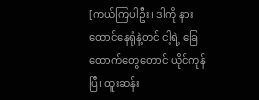[ကယ်ကြပါဦး၊ ဒါကို နားထောင်နေရုံနဲ့တင် ငါ့ရဲ့ ခြေထောက်တွေတောင် ယိုင်ကုန်ပြီ၊ ထူးဆန်း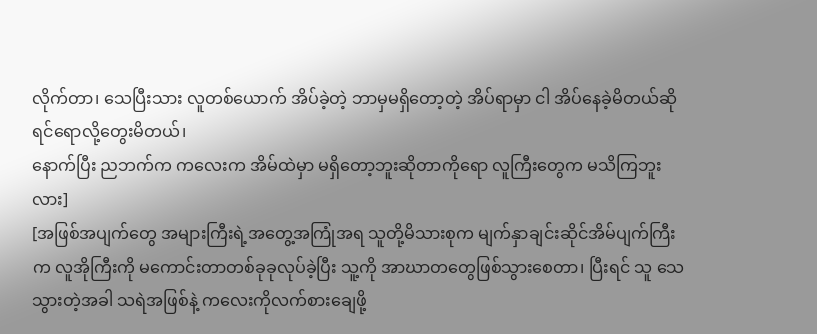လိုက်တာ၊ သေပြီးသား လူတစ်ယောက် အိပ်ခဲ့တဲ့ ဘာမှမရှိတော့တဲ့ အိပ်ရာမှာ ငါ အိပ်နေခဲ့မိတယ်ဆိုရင်ရောလို့တွေးမိတယ်၊
နောက်ပြီး ညဘက်က ကလေးက အိမ်ထဲမှာ မရှိတော့ဘူးဆိုတာကိုရော လူကြီးတွေက မသိကြဘူးလား]
[အဖြစ်အပျက်တွေ အများကြီးရဲ့အတွေ့အကြုံအရ သူတို့မိသားစုက မျက်နှာချင်းဆိုင်အိမ်ပျက်ကြီးက လူအိုကြီးကို မကောင်းတာတစ်ခုခုလုပ်ခဲ့ပြီး သူ့ကို အာဃာတတွေဖြစ်သွားစေတာ၊ ပြီးရင် သူ သေသွားတဲ့အခါ သရဲအဖြစ်နဲ့ ကလေးကိုလက်စားချေဖို့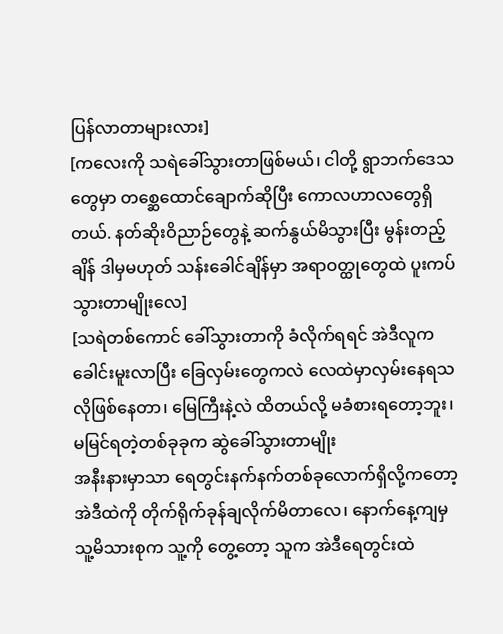ပြန်လာတာများလား]
[ကလေးကို သရဲခေါ်သွားတာဖြစ်မယ်၊ ငါတို့ ရွာဘက်ဒေသတွေမှာ တစ္ဆေထောင်ချောက်ဆိုပြီး ကောလဟာလတွေရှိတယ်. နတ်ဆိုးဝိညာဉ်တွေနဲ့ ဆက်နွယ်မိသွားပြီး မွန်းတည့်ချိန် ဒါမှမဟုတ် သန်းခေါင်ချိန်မှာ အရာဝတ္ထုတွေထဲ ပူးကပ်သွားတာမျိုးလေ]
[သရဲတစ်ကောင် ခေါ်သွားတာကို ခံလိုက်ရရင် အဲဒီလူက ခေါင်းမူးလာပြီး ခြေလှမ်းတွေကလဲ လေထဲမှာလှမ်းနေရသလိုဖြစ်နေတာ၊ မြေကြီးနဲ့လဲ ထိတယ်လို့ မခံစားရတော့ဘူး၊ မမြင်ရတဲ့တစ်ခုခုက ဆွဲခေါ်သွားတာမျိုး
အနီးနားမှာသာ ရေတွင်းနက်နက်တစ်ခုလောက်ရှိလို့ကတော့ အဲဒီထဲကို တိုက်ရိုက်ခုန်ချလိုက်မိတာလေ၊ နောက်နေ့ကျမှ သူ့မိသားစုက သူ့ကို တွေ့တော့ သူက အဲဒီရေတွင်းထဲ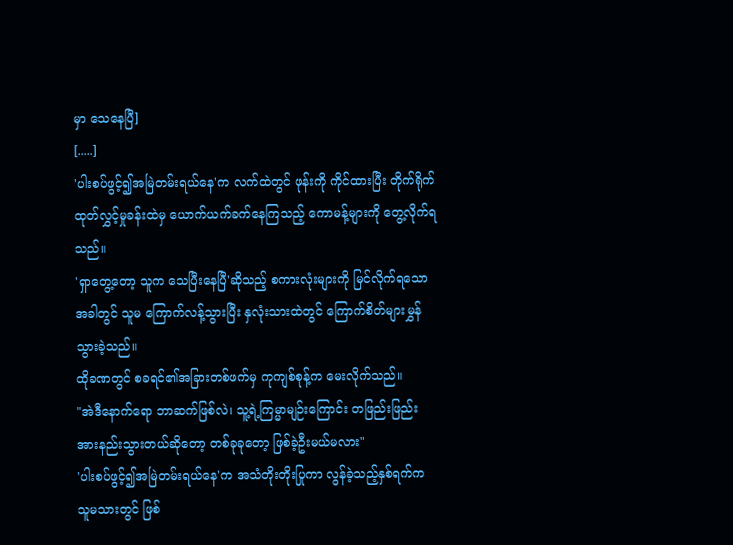မှာ သေနေပြီ]
[.....]
'ပါးစပ်ဖွင့်၍အမြဲတမ်းရယ်နေ'က လက်ထဲတွင် ဖုန်းကို ကိုင်ထားပြီး တိုက်ရိုက်ထုတ်လွှင့်မှုခန်းထဲမှ ယောက်ယက်ခက်နေကြသည့် ကောမန့်များကို တွေ့လိုက်ရသည်။
'ရှာတွေ့တော့ သူက သေပြီးနေပြီ'ဆိုသည့် စကားလုံးများကို မြင်လိုက်ရသောအခါတွင် သူမ ကြောက်လန့်သွားပြီး နှလုံးသားထဲတွင် ကြောက်စိတ်များမွှန်သွားခဲ့သည်။
ထိုခဏတွင် စခရင်၏အခြားတစ်ဖက်မှ ကုကျစ်စုန့်က မေးလိုက်သည်။
"အဲဒီနောက်ရော ဘာဆက်ဖြစ်လဲ၊ သူ့ရဲ့ကြမ္မာမျဉ်းကြောင်း တဖြည်းဖြည်း အားနည်းသွားတယ်ဆိုတော့ တစ်ခုခုတော့ ဖြစ်ခဲ့ဦးမယ်မလား"
'ပါးစပ်ဖွင့်၍အမြဲတမ်းရယ်နေ'က အသံတိုးတိုးပြုကာ လွန်ခဲ့သည့်နှစ်ရက်က သူမသားတွင် ဖြစ်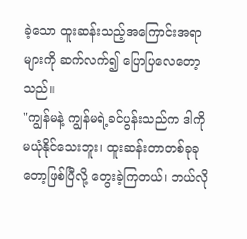ခဲ့သော ထူးဆန်းသည့်အကြောင်းအရာများကို ဆက်လက်၍ ပြောပြလေတော့သည်။
"ကျွန်မနဲ့ ကျွန်မရဲ့ခင်ပွန်းသည်က ဒါကို မယုံနိုင်သေးဘူး၊ ထူးဆန်းတာတစ်ခုခုတော့ဖြစ်ပြီလို့ တွေးခဲ့ကြတယ်၊ ဘယ်လို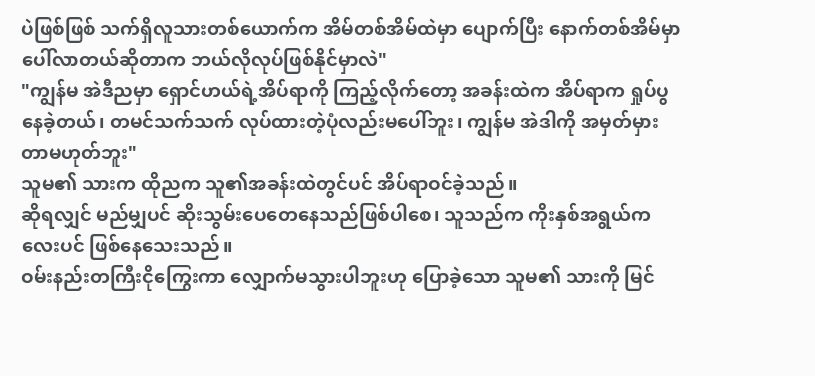ပဲဖြစ်ဖြစ် သက်ရှိလူသားတစ်ယောက်က အိမ်တစ်အိမ်ထဲမှာ ပျောက်ပြီး နောက်တစ်အိမ်မှာ ပေါ်လာတယ်ဆိုတာက ဘယ်လိုလုပ်ဖြစ်နိုင်မှာလဲ"
"ကျွန်မ အဲဒီညမှာ ရှောင်ဟယ်ရဲ့အိပ်ရာကို ကြည့်လိုက်တော့ အခန်းထဲက အိပ်ရာက ရှုပ်ပွနေခဲ့တယ်၊ တမင်သက်သက် လုပ်ထားတဲ့ပုံလည်းမပေါ်ဘူး၊ ကျွန်မ အဲဒါကို အမှတ်မှားတာမဟုတ်ဘူး"
သူမ၏ သားက ထိုညက သူ၏အခန်းထဲတွင်ပင် အိပ်ရာဝင်ခဲ့သည်။
ဆိုရလျှင် မည်မျှပင် ဆိုးသွမ်းပေတေနေသည်ဖြစ်ပါစေ၊ သူသည်က ကိုးနှစ်အရွယ်ကလေးပင် ဖြစ်နေသေးသည်။
ဝမ်းနည်းတကြီးငိုကြွေးကာ လျှောက်မသွားပါဘူးဟု ပြောခဲ့သော သူမ၏ သားကို မြင်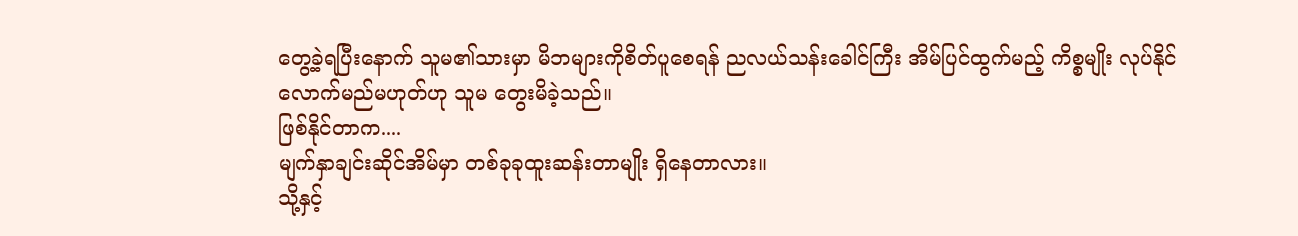တွေ့ခဲ့ရပြီးနောက် သူမ၏သားမှာ မိဘများကိုစိတ်ပူစေရန် ညလယ်သန်းခေါင်ကြီး အိမ်ပြင်ထွက်မည့် ကိစ္စမျိုး လုပ်နိုင်လောက်မည်မဟုတ်ဟု သူမ တွေးမိခဲ့သည်။
ဖြစ်နိုင်တာက....
မျက်နှာချင်းဆိုင်အိမ်မှာ တစ်ခုခုထူးဆန်းတာမျိုး ရှိနေတာလား။
သို့နှင့်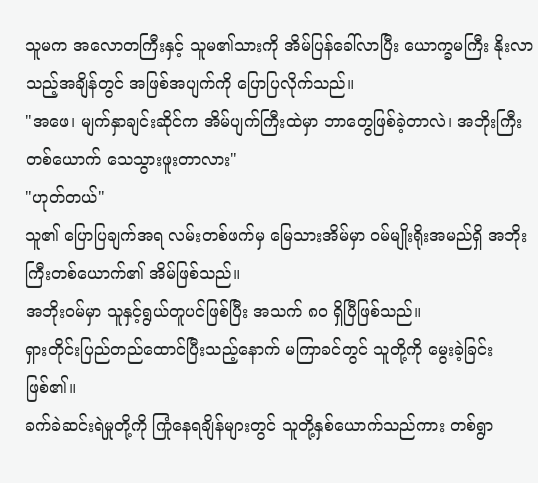သူမက အလောတကြီးနှင့် သူမ၏သားကို အိမ်ပြန်ခေါ်လာပြီး ယောက္ခမကြီး နိုးလာသည့်အချိန်တွင် အဖြစ်အပျက်ကို ပြောပြလိုက်သည်။
"အဖေ၊ မျက်နှာချင်းဆိုင်က အိမ်ပျက်ကြီးထဲမှာ ဘာတွေဖြစ်ခဲ့တာလဲ၊ အဘိုးကြီးတစ်ယောက် သေသွားဖူးတာလား"
"ဟုတ်တယ်"
သူ၏ ပြောပြချက်အရ လမ်းတစ်ဖက်မှ မြေသားအိမ်မှာ ဝမ်မျိုးရိုးအမည်ရှိ အဘိုးကြီးတစ်ယောက်၏ အိမ်ဖြစ်သည်။
အဘိုးဝမ်မှာ သူနှင့်ရွယ်တူပင်ဖြစ်ပြီး အသက် ၈၀ ရှိပြီဖြစ်သည်။
ရှားတိုင်းပြည်တည်ထောင်ပြီးသည့်နောက် မကြာခင်တွင် သူတို့ကို မွေးခဲ့ခြင်းဖြစ်၏။
ခက်ခဲဆင်းရဲမှုတို့ကို ကြုံနေရချိန်များတွင် သူတို့နှစ်ယောက်သည်ကား တစ်ရွာ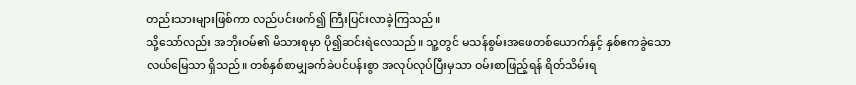တည်းသားများဖြစ်ကာ လည်ပင်းဖက်၍ ကြီးပြင်းလာခဲ့ကြသည်။
သို့သော်လည်း အဘိုးဝမ်၏ မိသားစုမှာ ပို၍ဆင်းရဲလေသည်။ သူ့တွင် မသန်စွမ်းအဖေတစ်ယောက်နှင့် နှစ်ဧကခွဲသော လယ်မြေသာ ရှိသည်။ တစ်နှစ်စာမျှခက်ခဲပင်ပန်းစွာ အလုပ်လုပ်ပြီးမှသာ ဝမ်းစာဖြည့်ရန် ရိတ်သိမ်းရ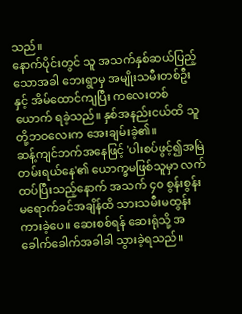သည်။
နောက်ပိုင်းတွင် သူ အသက်နှစ်ဆယ်ပြည့်သောအခါ ဘေးရွာမှ အမျိုးသမီးတစ်ဦးနှင့် အိမ်ထောင်ကျပြီး ကလေးတစ်ယောက် ရခဲ့သည်။ နှစ်အနည်းငယ်ထိ သူတို့ဘဝလေးက အေးချမ်းခဲ့၏။
ဆန့်ကျင်ဘက်အနေဖြင့် 'ပါးစပ်ဖွင့်၍အမြဲတမ်းရယ်နေ'၏ ယောက္ခမဖြစ်သူမှာ လက်ထပ်ပြီးသည့်နောက် အသက် ၄၀ စွန်းစွန်းမရောက်ခင်အချိန်ထိ သားသမီးမထွန်းကားခဲ့ပေ။ ဆေးစစ်ရန် ဆေးရုံသို့ အခေါက်ခေါက်အခါခါ သွားခဲ့ရသည်။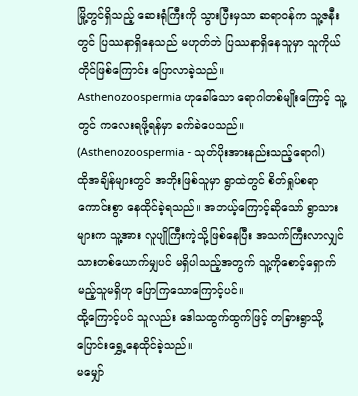မြို့တွင်ရှိသည့် ဆေးရုံကြီးကို သွားပြီးမှသာ ဆရာဝန်က သူ့ဇနီးတွင် ပြဿနာရှိနေသည် မဟုတ်ဘဲ ပြဿနာရှိနေသူမှာ သူကိုယ်တိုင်ဖြစ်ကြောင်း ပြောလာခဲ့သည်။
Asthenozoospermia ဟုခေါ်သော ရောဂါတစ်မျိုးကြောင့် သူ့တွင် ကလေးရဖို့ရန်မှာ ခက်ခဲပေသည်။
(Asthenozoospermia - သုတ်ပိုးအားနည်းသည့်ရောဂါ)
ထိုအချိန်များတွင် အဘိုးဖြစ်သူမှာ ရွာထဲတွင် စိတ်ရှုပ်စရာကောင်းစွာ နေထိုင်ခဲ့ရသည်။ အဘယ့်ကြောင့်ဆိုသော် ရွာသားများက သူ့အား လူပျိုကြီးကဲ့သို့ဖြစ်နေပြီး အသက်ကြီးလာလျှင် သားတစ်ယောက်မျှပင် မရှိပါသည့်အတွက် သူ့ကိုစောင့်ရှောက်မည့်သူမရှိဟု ပြောကြသောကြောင့်ပင်။
ထို့ကြောင့်ပင် သူလည်း ဒေါသထွက်ထွက်ဖြင့် တခြားရွာသို့ ပြောင်းရွှေ့နေထိုင်ခဲ့သည်။
မမျှော်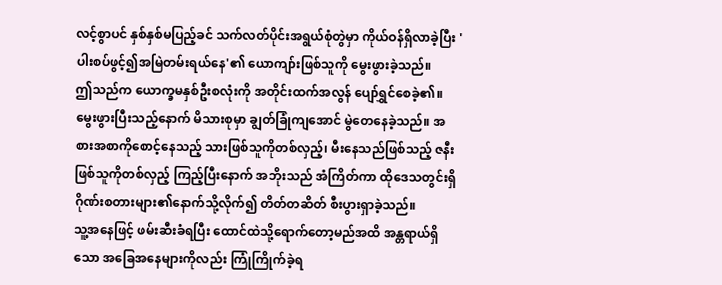လင့်စွာပင် နှစ်နှစ်မပြည့်ခင် သက်လတ်ပိုင်းအရွယ်စုံတွဲမှာ ကိုယ်ဝန်ရှိလာခဲ့ပြီး 'ပါးစပ်ဖွင့်၍အမြဲတမ်းရယ်နေ'၏ ယောကျာ်းဖြစ်သူကို မွေးဖွားခဲ့သည်။
ဤသည်က ယောက္ခမနှစ်ဦးစလုံးကို အတိုင်းထက်အလွန် ပျော်ရွှင်စေခဲ့၏။
မွေးဖွားပြီးသည့်နောက် မိသားစုမှာ ချွတ်ခြုံကျအောင် မွဲတေနေခဲ့သည်။ အစားအစာကိုစောင့်နေသည့် သားဖြစ်သူကိုတစ်လှည့်၊ မီးနေသည်ဖြစ်သည့် ဇနီးဖြစ်သူကိုတစ်လှည့် ကြည့်ပြီးနောက် အဘိုးသည် အံကြိတ်ကာ ထိုဒေသတွင်းရှိ ဂိုဏ်းစတားများ၏နောက်သို့လိုက်၍ တိတ်တဆိတ် စီးပွားရှာခဲ့သည်။
သူ့အနေဖြင့် ဖမ်းဆီးခံရပြီး ထောင်ထဲသို့ရောက်တော့မည်အထိ အန္တရာယ်ရှိသော အခြေအနေများကိုလည်း ကြုံကြိုက်ခဲ့ရ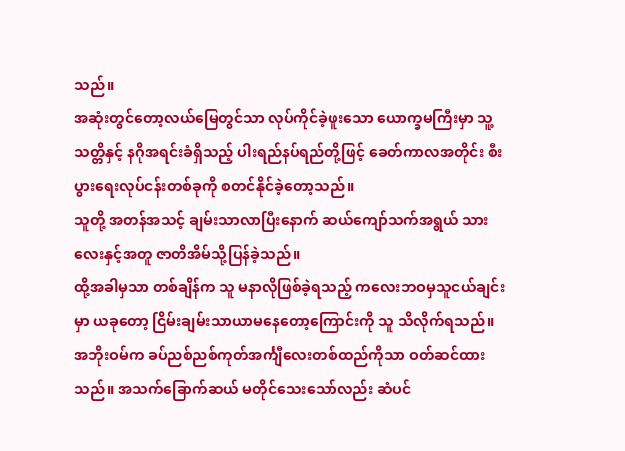သည်။
အဆုံးတွင်တော့လယ်မြေတွင်သာ လုပ်ကိုင်ခဲ့ဖူးသော ယောက္ခမကြီးမှာ သူ့သတ္တိနှင့် နဂိုအရင်းခံရှိသည့် ပါးရည်နပ်ရည်တို့ဖြင့် ခေတ်ကာလအတိုင်း စီးပွားရေးလုပ်ငန်းတစ်ခုကို စတင်နိုင်ခဲ့တော့သည်။
သူတို့ အတန်အသင့် ချမ်းသာလာပြီးနောက် ဆယ်ကျော်သက်အရွယ် သားလေးနှင့်အတူ ဇာတိအိမ်သို့ပြန်ခဲ့သည်။
ထို့အခါမှသာ တစ်ချိန်က သူ မနာလိုဖြစ်ခဲ့ရသည့် ကလေးဘဝမှသူငယ်ချင်းမှာ ယခုတော့ ငြိမ်းချမ်းသာယာမနေတော့ကြောင်းကို သူ သိလိုက်ရသည်။
အဘိုးဝမ်က ခပ်ညစ်ညစ်ကုတ်အင်္ကျီလေးတစ်ထည်ကိုသာ ဝတ်ဆင်ထားသည်။ အသက်ခြောက်ဆယ် မတိုင်သေးသော်လည်း ဆံပင်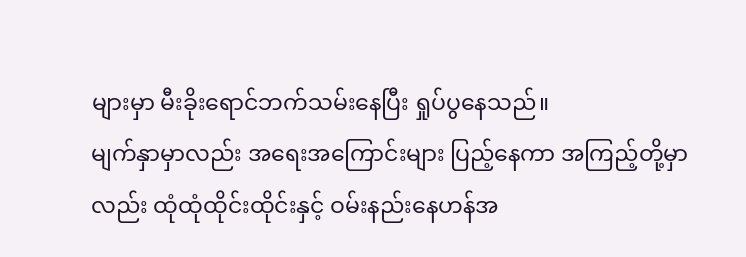များမှာ မီးခိုးရောင်ဘက်သမ်းနေပြီး ရှုပ်ပွနေသည်။
မျက်နှာမှာလည်း အရေးအကြောင်းများ ပြည့်နေကာ အကြည့်တို့မှာလည်း ထုံထုံထိုင်းထိုင်းနှင့် ဝမ်းနည်းနေဟန်အ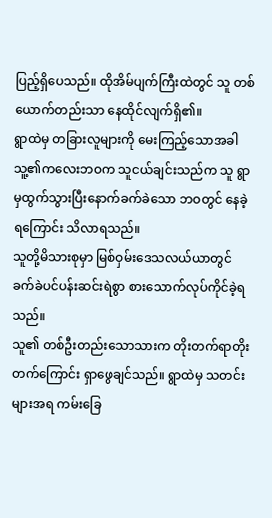ပြည့်ရှိပေသည်။ ထိုအိမ်ပျက်ကြီးထဲတွင် သူ တစ်ယောက်တည်းသာ နေထိုင်လျက်ရှိ၏။
ရွာထဲမှ တခြားလူများကို မေးကြည့်သောအခါ သူ့၏ကလေးဘဝက သူငယ်ချင်းသည်က သူ ရွာမှထွက်သွားပြီးနောက်ခက်ခဲသော ဘဝတွင် နေခဲ့ရကြောင်း သိလာရသည်။
သူတို့မိသားစုမှာ မြစ်ဝှမ်းဒေသလယ်ယာတွင် ခက်ခဲပင်ပန်းဆင်းရဲစွာ စားသောက်လုပ်ကိုင်ခဲ့ရသည်။
သူ၏ တစ်ဦးတည်းသောသားက တိုးတက်ရာတိုးတက်ကြောင်း ရှာဖွေချင်သည်။ ရွာထဲမှ သတင်းများအရ ကမ်းခြေ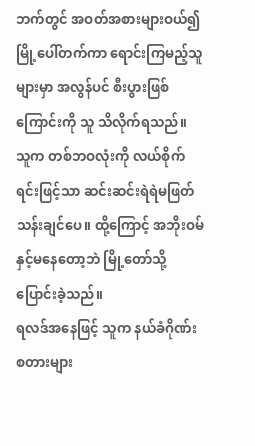ဘက်တွင် အဝတ်အစားများဝယ်၍ မြို့ပေါ်တက်ကာ ရောင်းကြမည့်သူများမှာ အလွန်ပင် စီးပွားဖြစ်ကြောင်းကို သူ သိလိုက်ရသည်။
သူက တစ်ဘဝလုံးကို လယ်စိုက်ရင်းဖြင့်သာ ဆင်းဆင်းရဲရဲမဖြတ်သန်းချင်ပေ။ ထို့ကြောင့် အဘိုးဝမ်နှင့်မနေတော့ဘဲ မြို့တော်သို့ ပြောင်းခဲ့သည်။
ရလဒ်အနေဖြင့် သူက နယ်ခံဂိုဏ်းစတားများ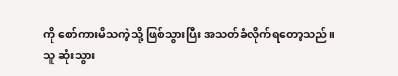ကို စော်ကားမိသကဲ့သို့ ဖြစ်သွားပြီး အသတ်ခံလိုက်ရတော့သည်။
သူ ဆုံးသွား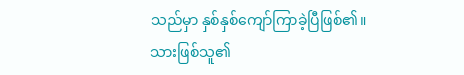သည်မှာ နှစ်နှစ်ကျော်ကြာခဲ့ပြီဖြစ်၏။
သားဖြစ်သူ၏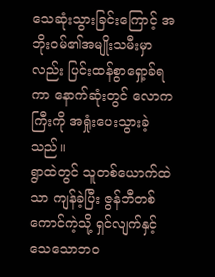သေဆုံးသွားခြင်းကြောင့် အဘိုးဝမ်၏အမျိုးသမီးမှာလည်း ပြင်းထန်စွာရှော့ခ်ရကာ နောက်ဆုံးတွင် လောကကြီးကို အရှုံးပေးသွားခဲ့သည်။
ရွာထဲတွင် သူတစ်ယောက်ထဲသာ ကျန်ခဲ့ပြီး ဇွန်ဘီတစ်ကောင်ကဲ့သို့ ရှင်လျက်နှင့် သေသောဘဝ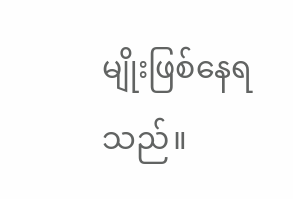မျိုးဖြစ်နေရသည်။